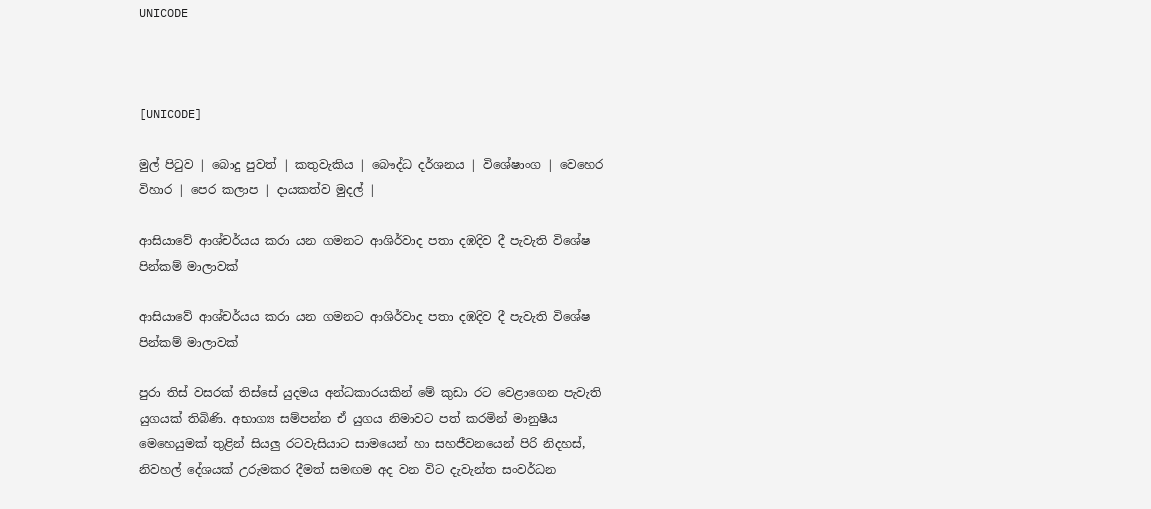UNICODE



[UNICODE]

මුල් පිටුව | බොදු පුවත් | කතුවැකිය | බෞද්ධ දර්ශනය | විශේෂාංග | වෙහෙර විහාර | පෙර කලාප | දායකත්ව මුදල් |

ආසියාවේ ආශ්චර්යය කරා යන ගමනට ආශිර්වාද පතා දඹදිව දී පැවැති විශේෂ පින්කම් මාලාවක්

ආසියාවේ ආශ්චර්යය කරා යන ගමනට ආශිර්වාද පතා දඹදිව දී පැවැති විශේෂ පින්කම් මාලාවක්

පුරා තිස් වසරක් තිස්සේ යුදමය අන්ධකාරයකින් මේ කුඩා රට වෙළාගෙන පැවැති යුගයක් තිබිණි. අභාග්‍ය සම්පන්න ඒ යුගය නිමාවට පත් කරමින් මානුෂීය මෙහෙයුමක් තුළින් සියලු රටවැසියාට සාමයෙන් හා සහජීවනයෙන් පිරි නිදහස්, නිවහල් දේශයක් උරුමකර දීමත් සමඟම අද වන විට දැවැන්ත සංවර්ධන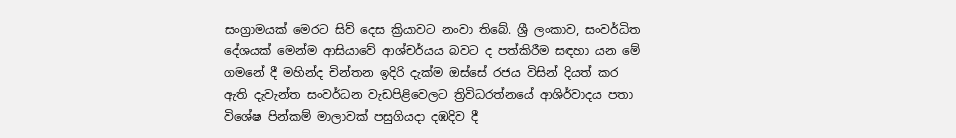සංග්‍රාමයක් මෙරට සිව් දෙස ක්‍රියාවට නංවා තිබේ. ශ්‍රී ලංකාව, සංවර්ධිත දේශයක් මෙන්ම ආසියාවේ ආශ්චර්යය බවට ද පත්කිරීම සඳහා යන මේ ගමනේ දී මහින්ද චින්තන ඉදිරි දැක්ම ඔස්සේ රජය විසින් දියත් කර ඇති දැවැන්ත සංවර්ධන වැඩපිළිවෙලට ත්‍රිවිධරත්නයේ ආශිර්වාදය පතා විශේෂ පින්කම් මාලාවක් පසුගියදා දඹදිව දී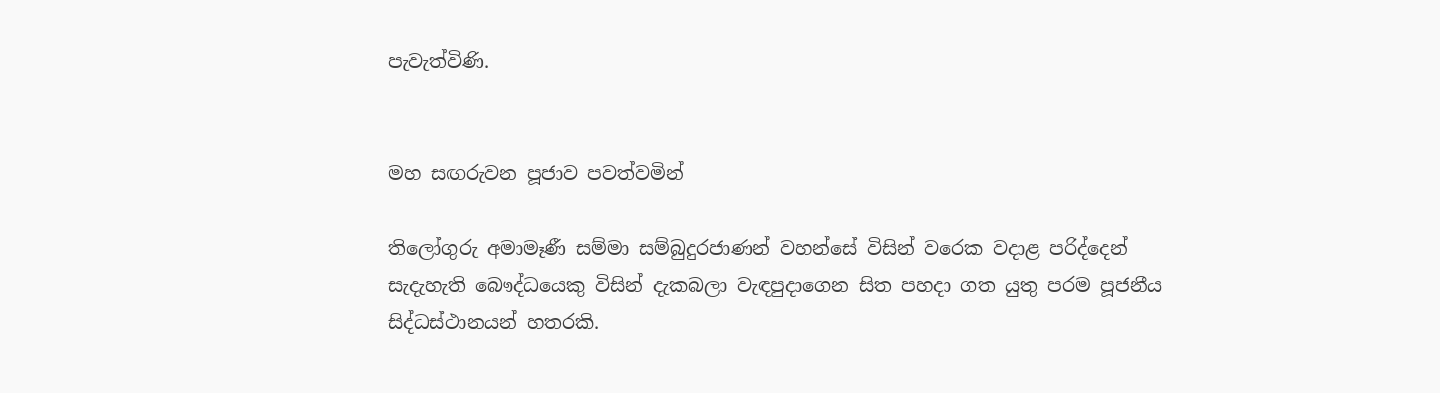පැවැත්විණි.


මහ සඟරුවන පූජාව පවත්වමින්

තිලෝගුරු අමාමෑණී සම්මා සම්බුදුරජාණන් වහන්සේ විසින් වරෙක වදාළ පරිද්දෙන් සැදැහැති බෞද්ධයෙකු විසින් දැකබලා වැඳපුදාගෙන සිත පහදා ගත යුතු පරම පූජනීය සිද්ධස්ථානයන් හතරකි.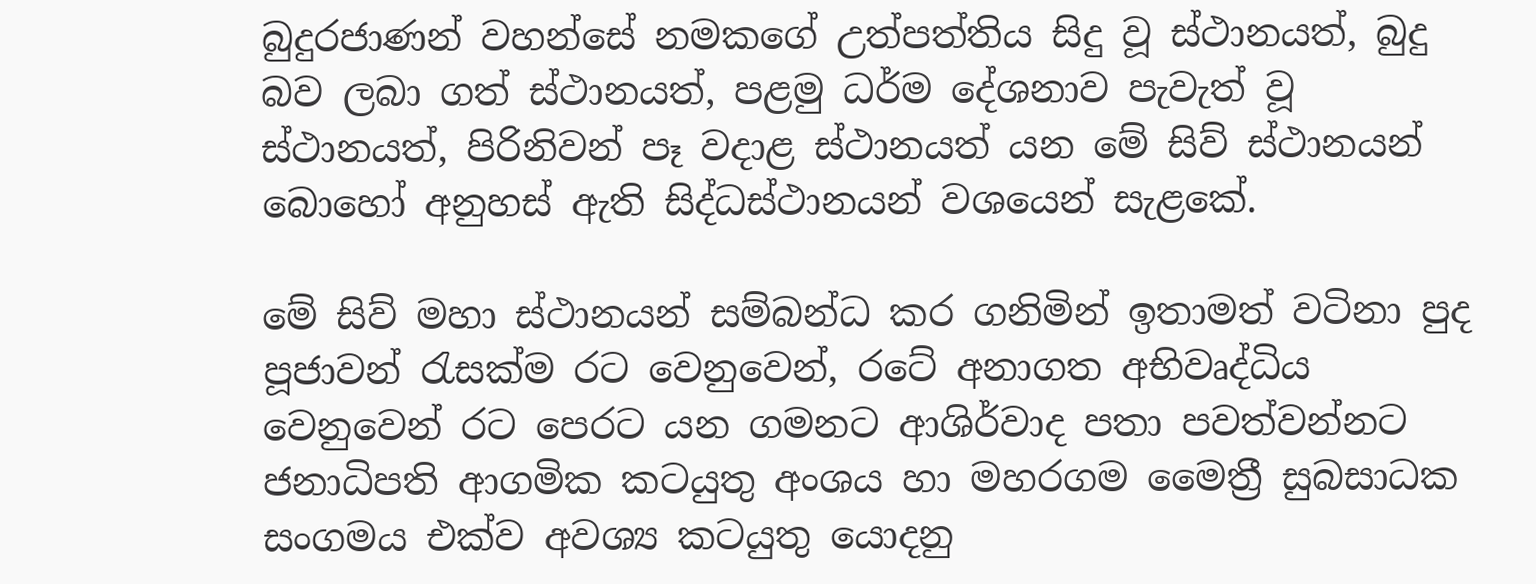බුදුරජාණන් වහන්සේ නමකගේ උත්පත්තිය සිදු වූ ස්ථානයත්, බුදු බව ලබා ගත් ස්ථානයත්, පළමු ධර්ම දේශනාව පැවැත් වූ ස්ථානයත්, පිරිනිවන් පෑ වදාළ ස්ථානයත් යන මේ සිව් ස්ථානයන් බොහෝ අනුහස් ඇති සිද්ධස්ථානයන් වශයෙන් සැළකේ.

මේ සිව් මහා ස්ථානයන් සම්බන්ධ කර ගනිමින් ඉතාමත් වටිනා පුද පූජාවන් රැසක්ම රට වෙනුවෙන්, රටේ අනාගත අභිවෘද්ධිය වෙනුවෙන් රට පෙරට යන ගමනට ආශිර්වාද පතා පවත්වන්නට ජනාධිපති ආගමික කටයුතු අංශය හා මහරගම මෛත්‍රී සුබසාධක සංගමය එක්ව අවශ්‍ය කටයුතු යොදනු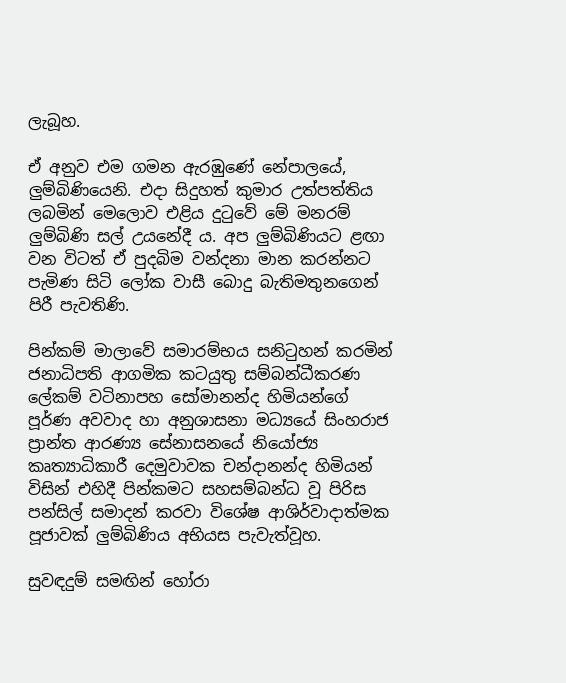ලැබූහ.

ඒ අනුව එම ගමන ඇරඹුණේ නේපාලයේ, ලුම්බිණියෙනි. එදා සිදුහත් කුමාර උත්පත්තිය ලබමින් මෙලොව එළිය දුටුවේ මේ මනරම් ලුම්බිණි සල් උයනේදී ය. අප ලුම්බිණියට ළඟා වන විටත් ඒ පුදබිම වන්දනා මාන කරන්නට පැමිණ සිටි ලෝක වාසී බොදු බැතිමතුනගෙන් පිරී පැවතිණි.

පින්කම් මාලාවේ සමාරම්භය සනිටුහන් කරමින් ජනාධිපති ආගමික කටයුතු සම්බන්ධීකරණ ලේකම් වටිනාපහ සෝමානන්ද හිමියන්ගේ පූර්ණ අවවාද හා අනුශාසනා මධ්‍යයේ සිංහරාජ ප්‍රාන්ත ආරණ්‍ය සේනාසනයේ නියෝජ්‍ය කෘත්‍යාධිකාරී දෙමුවාවක චන්දානන්ද හිමියන් විසින් එහිදී පින්කමට සහසම්බන්ධ වූ පිරිස පන්සිල් සමාදන් කරවා විශේෂ ආශිර්වාදාත්මක පූජාවක් ලුම්බිණිය අභියස පැවැත්වූහ.

සුවඳදුම් සමඟින් හෝරා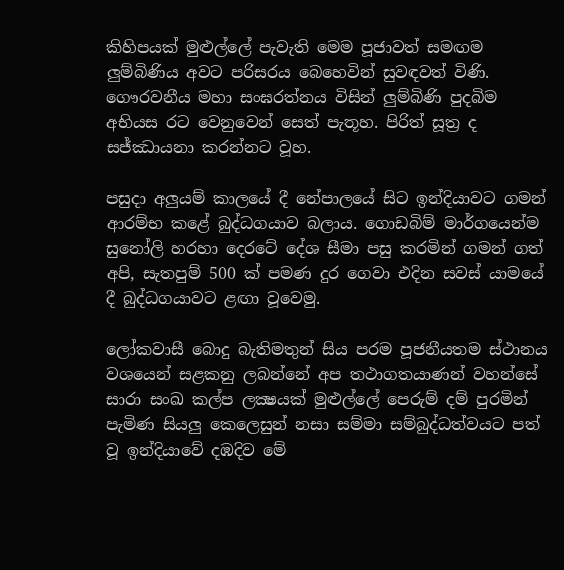කිහිපයක් මුළුල්ලේ පැවැති මෙම පූජාවත් සමඟම ලුම්බිණිය අවට පරිසරය බෙහෙවින් සුවඳවත් විණි. ගෞරවනීය මහා සංඝරත්නය විසින් ලුම්බිණි පුදබිම අභියස රට වෙනුවෙන් සෙත් පැතූහ. පිරිත් සූත්‍ර ද සජ්ඣායනා කරන්නට වූහ.

පසුදා අලුයම් කාලයේ දී නේපාලයේ සිට ඉන්දියාවට ගමන් ආරම්භ කළේ බුද්ධගයාව බලාය. ගොඩබිම් මාර්ගයෙන්ම සුනෝලි හරහා දෙරටේ දේශ සීමා පසු කරමින් ගමන් ගත් අපි, සැතපුම් 500 ක් පමණ දුර ගෙවා එදින සවස් යාමයේ දී බුද්ධගයාවට ළඟා වූවෙමු.

ලෝකවාසී බොදු බැතිමතුන් සිය පරම පූජනීයතම ස්ථානය වශයෙන් සළකනු ලබන්නේ අප තථාගතයාණන් වහන්සේ සාරා සංඛ කල්ප ලක්‍ෂයක් මුළුල්ලේ පෙරුම් දම් පුරමින් පැමිණ සියලු කෙලෙසුන් නසා සම්මා සම්බුද්ධත්වයට පත් වූ ඉන්දියාවේ දඹදිව මේ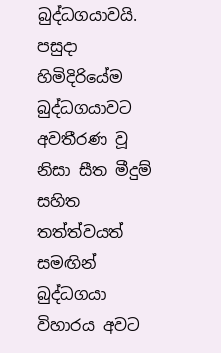බුද්ධගයාවයි. පසුදා හිමිදිරියේම බුද්ධගයාවට අවතීරණ වූ නිසා සීත මීදුම් සහිත තත්ත්වයත් සමඟින් බුද්ධගයා විහාරය අවට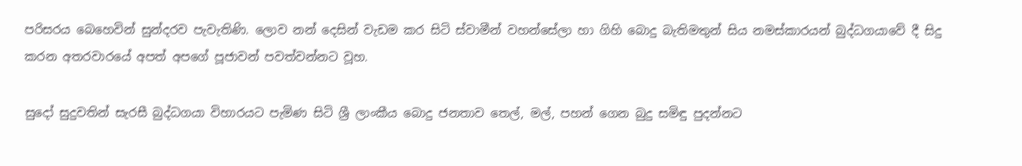පරිසරය බෙහෙවින් සුන්දරව පැවැතිණි. ලොව නන් දෙසින් වැඩම කර සිටි ස්වාමීන් වහන්සේලා හා ගිහි බොදු බැතිමතුන් සිය නමස්කාරයන් බුද්ධගයාවේ දී සිදු කරන අතරවාරයේ අපත් අපගේ පූජාවන් පවත්වන්නට වූහ.

සුදෝ සුදුවතින් සැරසී බුද්ධගයා විහාරයට පැමිණ සිටි ශ්‍රී ලාංකීය බොදු ජනතාව තෙල්, මල්, පහන් ගෙන බුදු සමිඳු පුදන්නට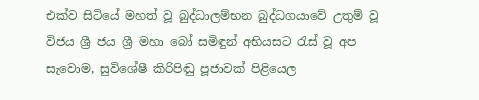එක්ව සිටියේ මහත් වූ බුද්ධාලම්භන බුද්ධගයාවේ උතුම් වූ විජය ශ්‍රී ජය ශ්‍රී මහා බෝ සමිඳුන් අභියසට රැස් වූ අප සැවොම, සුවිශේෂී කිරිපිඬු පූජාවක් පිළියෙල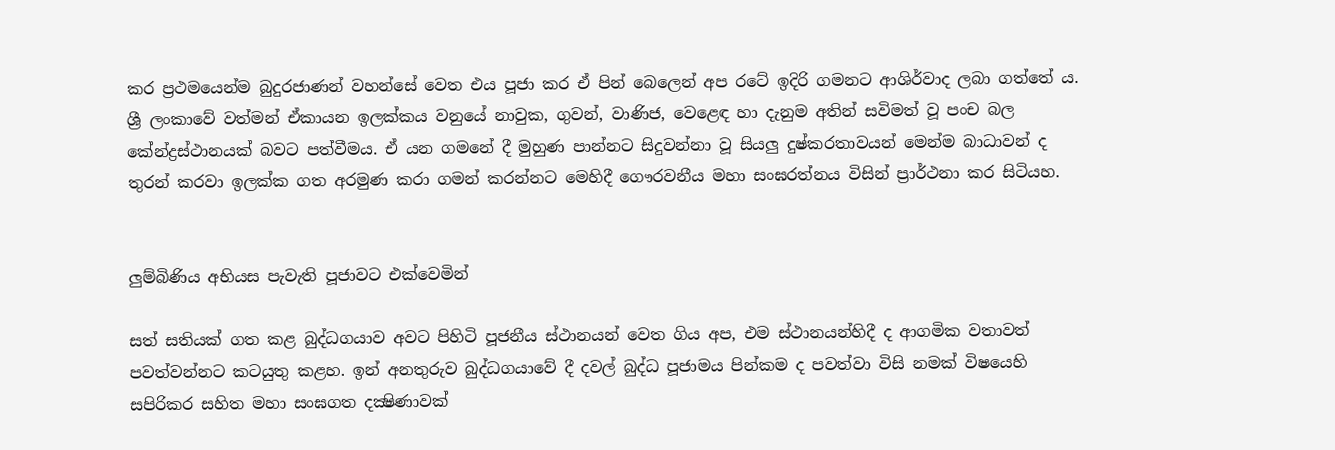කර ප්‍රථමයෙන්ම බුදුරජාණන් වහන්සේ වෙත එය පූජා කර ඒ පින් බෙලෙන් අප රටේ ඉදිරි ගමනට ආශිර්වාද ලබා ගත්තේ ය. ශ්‍රී ලංකාවේ වත්මන් ඒකායන ඉලක්කය වනුයේ නාවුක, ගුවන්, වාණිජ, වෙළෙඳ හා දැනුම අතින් සවිමත් වූ පංච බල කේන්ද්‍රස්ථානයක් බවට පත්වීමය. ඒ යන ගමනේ දී මුහුණ පාන්නට සිදුවන්නා වූ සියලු දුෂ්කරතාවයන් මෙන්ම බාධාවන් ද තුරන් කරවා ඉලක්ක ගත අරමුණ කරා ගමන් කරන්නට මෙහිදී ගෞරවනීය මහා සංඝරත්නය විසින් ප්‍රාර්ථනා කර සිටියහ.


ලුම්බිණිය අභියස පැවැති පූජාවට එක්වෙමින්

සත් සතියක් ගත කළ බුද්ධගයාව අවට පිහිටි පූජනීය ස්ථානයන් වෙත ගිය අප, එම ස්ථානයන්හිදී ද ආගමික වතාවත් පවත්වන්නට කටයුතු කළහ. ඉන් අනතුරුව බුද්ධගයාවේ දී දවල් බුද්ධ පූජාමය පින්කම ද පවත්වා විසි නමක් විෂයෙහි සපිරිකර සහිත මහා සංඝගත දක්‍ෂිණාවක්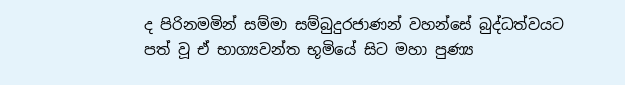ද පිරිනමමින් සම්මා සම්බුදුරජාණන් වහන්සේ බුද්ධත්වයට පත් වූ ඒ භාග්‍යවන්ත භූමියේ සිට මහා පුණ්‍ය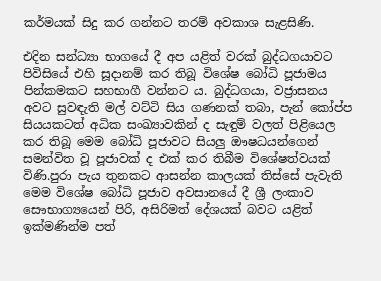කර්මයක් සිදු කර ගන්නට තරම් අවකාශ සැළසිණි.

එදින සන්ධ්‍යා භාගයේ දී අප යළිත් වරක් බුද්ධගයාවට පිවිසියේ එහි සූදානම් කර තිබූ විශේෂ බෝධි පූජාමය පින්කමකට සහභාගී වන්නට ය. බුද්ධගයා, වජ්‍රාසනය අවට සුවඳැති මල් වට්ටි සිය ගණනක් තබා, පැන් කෝප්ප සියයකටත් අධික සංඛ්‍යාවකින් ද සැඳුම් වලත් පිළියෙල කර තිබූ මෙම බෝධි පූජාවට සියලු ඖෂධයන්ගෙන් සමන්විත වූ පූජාවක් ද එක් කර තිබීම විශේෂත්වයක් විණි.පුරා පැය තුනකට ආසන්න කාලයක් තිස්සේ පැවැති මෙම විශේෂ බෝධි පූජාව අවසානයේ දී ශ්‍රී ලංකාව සෞභාග්‍යයෙන් පිරි, අසිරිමත් දේශයක් බවට යළිත් ඉක්මණින්ම පත්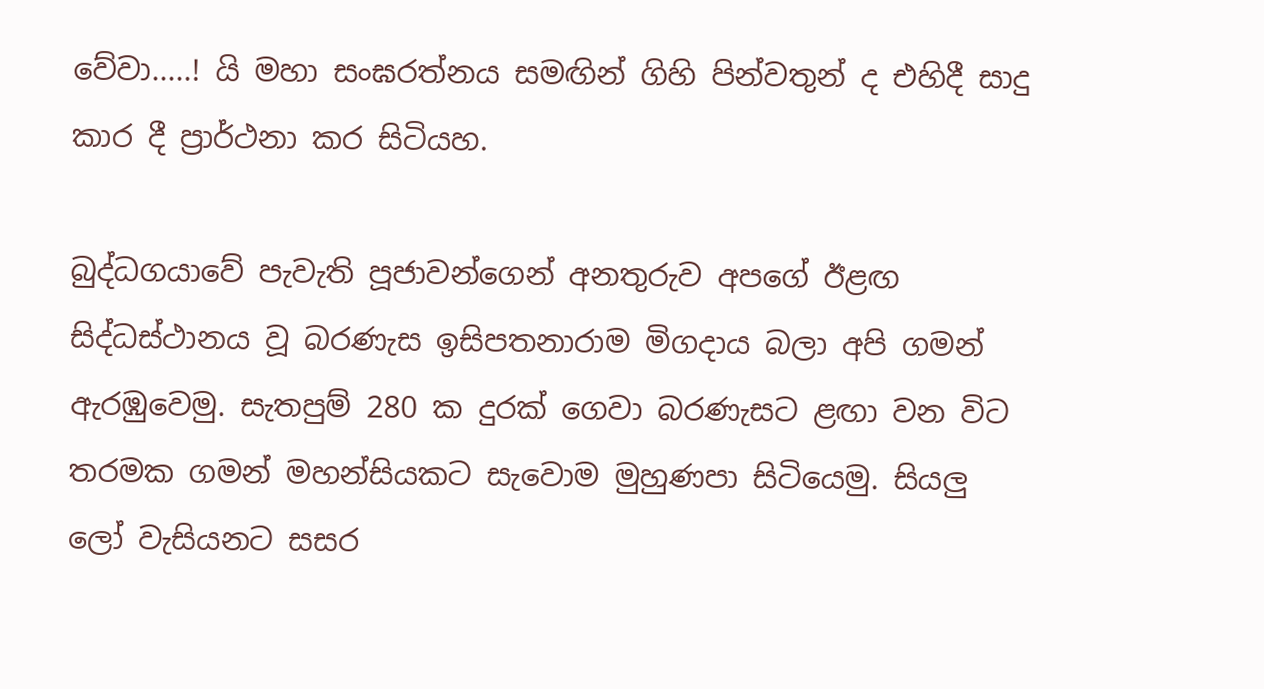වේවා.....! යි මහා සංඝරත්නය සමඟින් ගිහි පින්වතුන් ද එහිදී සාදු කාර දී ප්‍රාර්ථනා කර සිටියහ.

බුද්ධගයාවේ පැවැති පූජාවන්ගෙන් අනතුරුව අපගේ ඊළඟ සිද්ධස්ථානය වූ බරණැස ඉසිපතනාරාම මිගදාය බලා අපි ගමන් ඇරඹුවෙමු. සැතපුම් 280 ක දුරක් ගෙවා බරණැසට ළඟා වන විට තරමක ගමන් මහන්සියකට සැවොම මුහුණපා සිටියෙමු. සියලු ලෝ වැසියනට සසර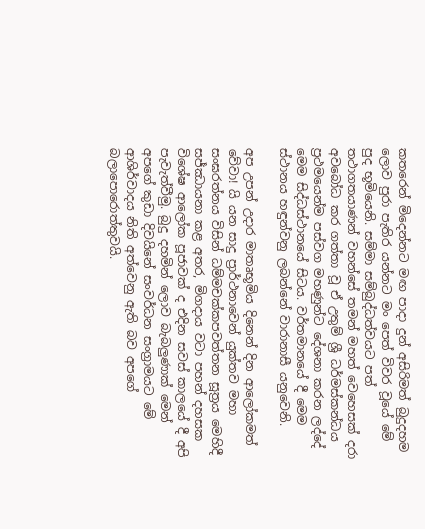කතරෙන් මිදෙන්නට මඟ පාදා දුන් අසිරිමත් බුදුදහම ලොව පුරා පැතිර යන්නට මං පෙත් විවර වූයේ මේ පුද භූමියෙනි. සම්මා සම්බුද්ධත්වයට පත් තථාගතයාණන් වහන්සේ තමන් මහත් වෙහෙසක් දරා අවබෝධ කර ගත්තා වූ ඒ උතුම් ශ්‍රී ධර්මස්කන්ධය ප්‍රථමයෙන්ම පස්වග මහණුන්ට දේශනා කරන ලද්දේ මෙම සිද්ධස්ථානයේ සිටය. වර්තමානයේ දී මෙම ස්ථානය හඳුන්වනු ලබන්නේ වාරානාසී යනුවෙනි.

අප උපන් උදාර මාතෘභූමිය දිනෙන් දින ආලෝකමත් වේවා! යි යන සාදු ප්‍රාර්ථනාවෙන් යුක්තව මහා සංඝරත්නය විසින් ධම්මචක්කපවත්තන සූත්‍රය මෙහිදී සජ්ඣායනා කළ අතර, මිගදාය වටා පහන් දහසක විශේෂ ආලෝක පූජාවක් ද එදින සවස් කාලයේ දී අපි පැවැත්වීමු. බුදු දහමින් ලොව බැබලුණාක් මෙන් අපගේ කුඩා දිවයිනේ සංවර්ධන සංග්‍රාමයට මේ ආශිර්වාදය නිති අත්වෙනු ඇති බව අපගේ බලාපොරොත්තුවයි.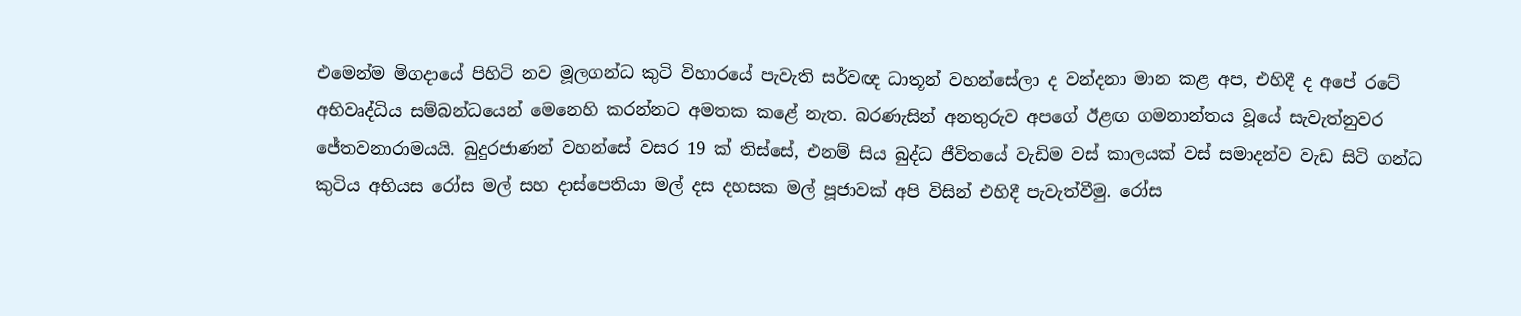එමෙන්ම මිගදායේ පිහිටි නව මූලගන්ධ කුටි විහාරයේ පැවැති සර්වඥ ධාතූන් වහන්සේලා ද වන්දනා මාන කළ අප, එහිදී ද අපේ රටේ අභිවෘද්ධිය සම්බන්ධයෙන් මෙනෙහි කරන්නට අමතක කළේ නැත. බරණැසින් අනතුරුව අපගේ ඊළඟ ගමනාන්තය වූයේ සැවැත්නුවර ජේතවනාරාමයයි. බුදුරජාණන් වහන්සේ වසර 19 ක් තිස්සේ, එනම් සිය බුද්ධ ජීවිතයේ වැඩිම වස් කාලයක් වස් සමාදන්ව වැඩ සිටි ගන්ධ කුටිය අභියස රෝස මල් සහ දාස්පෙතියා මල් දස දහසක මල් පූජාවක් අපි විසින් එහිදී පැවැත්වීමු. රෝස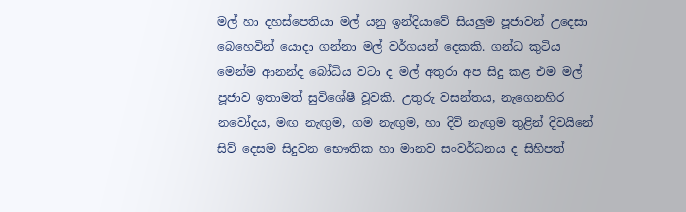මල් හා දහස්පෙතියා මල් යනු ඉන්දියාවේ සියලුම පූජාවන් උදෙසා බෙහෙවින් යොදා ගන්නා මල් වර්ගයන් දෙකකි. ගන්ධ කුටිය මෙන්ම ආනන්ද බෝධිය වටා ද මල් අතුරා අප සිදු කළ එම මල් පූජාව ඉතාමත් සුවිශේෂී වූවකි. උතුරු වසන්තය, නැගෙනහිර නවෝදය, මඟ නැඟුම, ගම නැඟුම, හා දිවි නැඟුම තුළින් දිවයිනේ සිව් දෙසම සිදුවන භෞතික හා මානව සංවර්ධනය ද සිහිපත්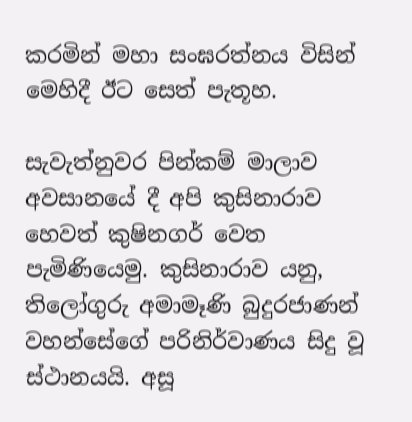කරමින් මහා සංඝරත්නය විසින් මෙහිදී ඊට සෙත් පැතූහ.

සැවැත්නුවර පින්කම් මාලාව අවසානයේ දී අපි කුසිනාරාව හෙවත් කුෂිනගර් වෙත පැමිණියෙමු. කුසිනාරාව යනු, තිලෝගුරු අමාමෑණි බුදුරජාණන් වහන්සේගේ පරිනිර්වාණය සිදු වූ ස්ථානයයි. අසූ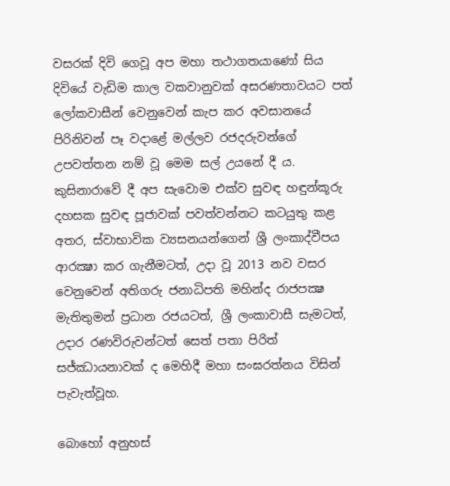වසරක් දිවි ගෙවූ අප මහා තථාගතයාණෝ සිය දිවියේ වැඩිම කාල වකවානුවක් අසරණතාවයට පත් ලෝකවාසීන් වෙනුවෙන් කැප කර අවසානයේ පිරිනිවන් පෑ වදාළේ මල්ලව රජදරුවන්ගේ උපවත්තන නම් වූ මෙම සල් උයනේ දී ය. කුසිනාරාවේ දී අප සැවොම එක්ව සුවඳ හඳුන්කූරු දහසක සුවඳ පූජාවක් පවත්වන්නට කටයුතු කළ අතර, ස්වාභාවික ව්‍යසනයන්ගෙන් ශ්‍රී ලංකාද්වීපය ආරක්‍ෂා කර ගැනීමටත්, උදා වූ 2013 නව වසර වෙනුවෙන් අතිගරු ජනාධිපති මහින්ද රාජපක්‍ෂ මැතිතුමන් ප්‍රධාන රජයටත්, ශ්‍රී ලංකාවාසී සැමටත්, උදාර රණවිරුවන්ටත් සෙත් පතා පිරිත් සජ්ඣායනාවක් ද මෙහිදී මහා සංඝරත්නය විසින් පැවැත්වූහ.

බොහෝ අනුහස්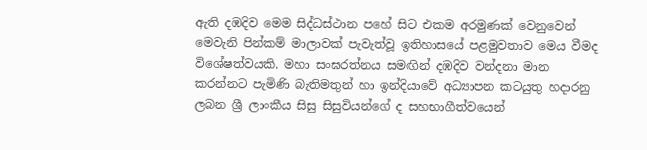ඇති දඹදිව මෙම සිද්ධස්ථාන පහේ සිට එකම අරමුණක් වෙනුවෙන් මෙවැනි පින්කම් මාලාවක් පැවැත්වූ ඉතිහාසයේ පළමුවතාව මෙය වීමද විශේෂත්වයකි. මහා සංඝරත්නය සමඟින් දඹදිව වන්දනා මාන කරන්නට පැමිණි බැතිමතුන් හා ඉන්දියාවේ අධ්‍යාපන කටයුතු හදාරනු ලබන ශ්‍රී ලාංකීය සිසු සිසුවියන්ගේ ද සහභාගීත්වයෙන්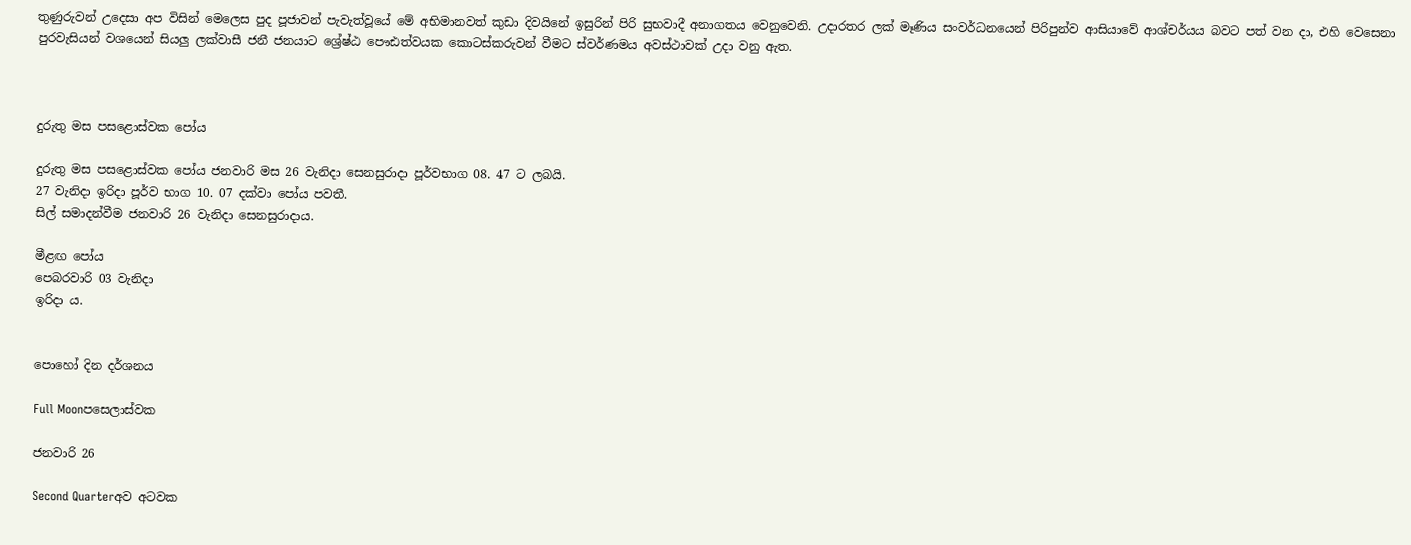තුණුරුවන් උදෙසා අප විසින් මෙලෙස පුද පූජාවන් පැවැත්වූයේ මේ අභිමානවත් කුඩා දිවයිනේ ඉසුරින් පිරි සුභවාදී අනාගතය වෙනුවෙනි. උදාරතර ලක් මෑණිය සංවර්ධනයෙන් පිරිපුන්ව ආසියාවේ ආශ්චර්යය බවට පත් වන දා, එහි වෙසෙනා පුරවැසියන් වශයෙන් සියලු ලක්වාසී ජනී ජනයාට ශ්‍රේෂ්ඨ පෞඪත්වයක කොටස්කරුවන් වීමට ස්වර්ණමය අවස්ථාවක් උදා වනු ඇත.



දුරුතු මස පසළොස්වක පෝය

දුරුතු මස පසළොස්වක පෝය ජනවාරි මස 26 වැනිදා සෙනසුරාදා පූර්වභාග 08. 47 ට ලබයි.
27 වැනිදා ඉරිදා පූර්ව භාග 10. 07 දක්වා පෝය පවතී.
සිල් සමාදන්වීම ජනවාරි 26 වැනිදා සෙනසුරාදාය.

මීළඟ පෝය
පෙබරවාරි 03 වැනිදා
ඉරිදා ය.


පොහෝ දින දර්ශනය

Full Moonපසෙලාස්වක

ජනවාරි 26

Second Quarterඅව අටවක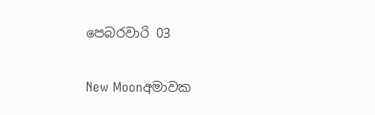පෙබරවාරි 03

New Moonඅමාවක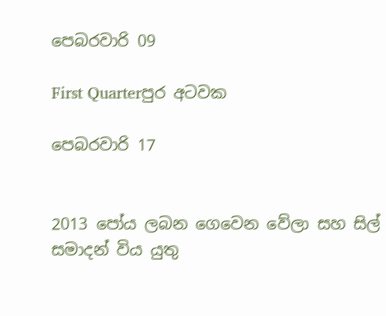පෙබරවාරි 09

First Quarterපුර අටවක

පෙබරවාරි 17


2013 පෝය ලබන ගෙවෙන වේලා සහ සිල් සමාදන් විය යුතු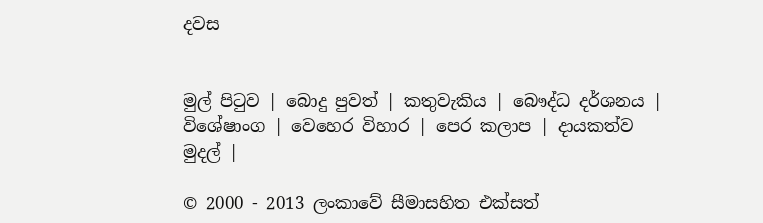දවස


මුල් පිටුව | බොදු පුවත් | කතුවැකිය | බෞද්ධ දර්ශනය | විශේෂාංග | වෙහෙර විහාර | පෙර කලාප | දායකත්ව මුදල් |

© 2000 - 2013 ලංකාවේ සීමාසහිත එක්සත්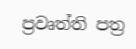ප්‍රවෘත්ති පත්‍ර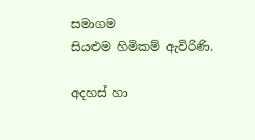සමාගම
සියළුම හිමිකම් ඇවිරිණි.

අදහස් හා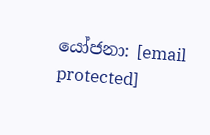යෝජනා: [email protected]